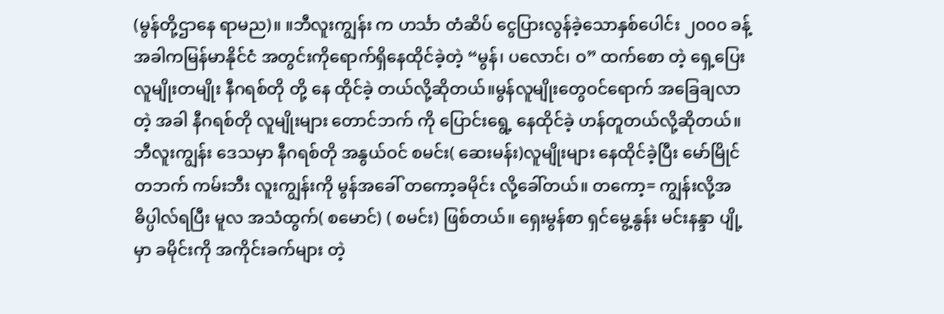(မွန်တို့ဌာနေ ရာမည)။ ။ဘီလူးကျွန်း က ဟင်္သာ တံဆိပ် ငွေပြားလွန်ခဲ့သောနှစ်ပေါင်း ၂၀၀၀ ခန့်အခါကမြန်မာနိုင်ငံ အတွင်းကိုရောက်ရှိနေထိုင်ခဲ့တဲ့ “မွန်၊ ပလောင်၊ ဝ” ထက်စော တဲ့ ရှေ့ပြေး လူမျိုးတမျိုး နီဂရစ်တို တို့ နေ ထိုင်ခဲ့ တယ်လို့ဆိုတယ်။မွန်လူမျိုးတွေဝင်ရောက် အခြေချလာတဲ့ အခါ နီဂရစ်တို လူမျိုးများ တောင်ဘက် ကို ပြောင်းရွေ့ နေထိုင်ခဲ့ ဟန်တူတယ်လို့ဆိုတယ်။
ဘီလူးကျွန်း ဒေသမှာ နီဂရစ်တို အနွယ်ဝင် စမင်း( ဆေးမန်း)လူမျိုးများ နေထိုင်ခဲ့ပြီး မော်မြိုင် တဘက် ကမ်းဘီး လူးကျွန်းကို မွန်အခေါ် တကော့ခမိုင်း လို့ခေါ်တယ်။ တကော့= ကျွန်းလို့အဓိပ္ပါလ်ရပြီး မူလ အသံထွက်( စမောင်) ( စမင်း) ဖြစ်တယ်။ ရှေးမွန်စာ ရှင်မွေ့နွန်း မင်းနန္ဒာ ပျို့မှာ ခမိုင်းကို အကိုင်းခက်များ တဲ့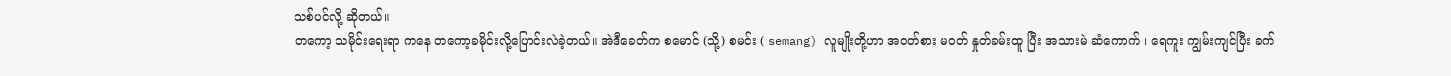သစ်ပင်လို့ ဆိုတယ်။
တကော့ သမိုင်းရေးရာ ကနေ တကော့ခမိုင်းလို့ပြောင်းလဲခဲ့တယ်။ အဲဒီခေတ်က စမောင် (သို့) စမင်း ( semang) လူမျိုးတို့ဟာ အဝတ်စား မဝတ် နှုတ်ခမ်းထူ ပြီး အသားမဲ ဆံကောက် ၊ ရေကူး ကျွမ်းကျင်ပြီး ခက်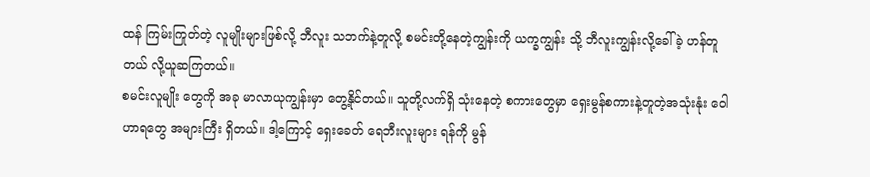ထန် ကြမ်းကြုတ်တဲ့ လူမျိုးများဖြစ်လို့ ဘီလူး သဘက်နဲ့တူလို့ စမင်းတို့နေတဲ့ကျွန်းကို ယက္ခကျွန်း သို့ ဘီလူးကျွန်းလို့ခေါ်ခဲ့ ဟန်တူတယ် လို့ယူဆကြတယ်။
စမင်းလူမျိုး တွေကို အခု မာလာယုကျွန်းမှာ တွေ့နိုင်တယ်။ သူတို့လက်ရှိ သုံးနေတဲ့ စကားတွေမှာ ရှေးမွန်စကားနဲ့တူတဲ့အသုံးနုံး ဝေါဟာရတွေ အများကြီး ရှိတယ်။ ဒါ့ကြောင့် ရှေးခေတ် ရေဘီးလူးများ ရန်ကို မွန်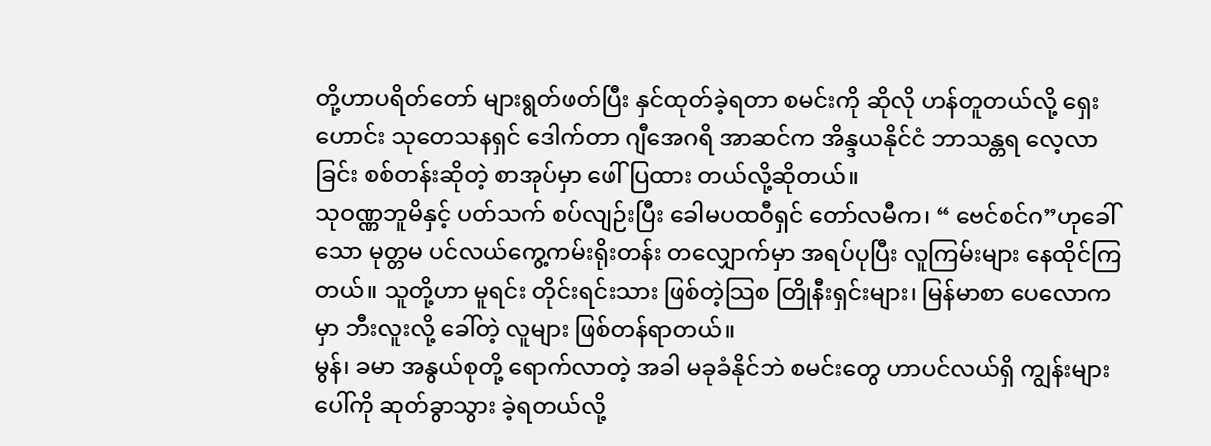တို့ဟာပရိတ်တော် များရွတ်ဖတ်ပြီး နှင်ထုတ်ခဲ့ရတာ စမင်းကို ဆိုလို ဟန်တူတယ်လို့ ရှေးဟောင်း သုတေသနရှင် ဒေါက်တာ ဂျီအေဂရိ အာဆင်က အိန္ဒယနိုင်ငံ ဘာသန္တရ လေ့လာခြင်း စစ်တန်းဆိုတဲ့ စာအုပ်မှာ ဖေါ်ပြထား တယ်လို့ဆိုတယ်။
သုဝဏ္ဏဘူမိနှင့် ပတ်သက် စပ်လျဉ်းပြီး ခေါမပထဝီရှင် တော်လမီက၊ “ ဗေင်စင်ဂ”ဟုခေါ်သော မုတ္တမ ပင်လယ်ကွေ့ကမ်းရိုးတန်း တလျှောက်မှာ အရပ်ပုပြီး လူကြမ်းများ နေထိုင်ကြတယ်။ သူတို့ဟာ မူရင်း တိုင်းရင်းသား ဖြစ်တဲ့သြစ တြိုနီးရှင်းများ၊ မြန်မာစာ ပေလောကမှာ ဘီးလူးလို့ ခေါ်တဲ့ လူများ ဖြစ်တန်ရာတယ်။
မွန်၊ ခမာ အနွယ်စုတို့ ရောက်လာတဲ့ အခါ မခုခံနိုင်ဘဲ စမင်းတွေ ဟာပင်လယ်ရှိ ကျွန်းများ ပေါ်ကို ဆုတ်ခွာသွား ခဲ့ရတယ်လို့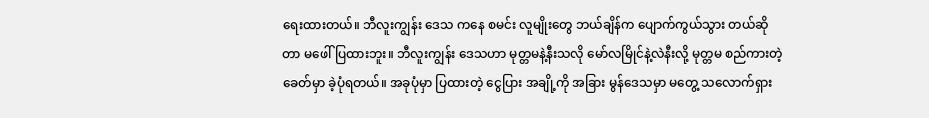ရေးထားတယ်။ ဘီလူးကျွန်း ဒေသ ကနေ စမင်း လူမျိုးတွေ ဘယ်ချိန်က ပျောက်ကွယ်သွား တယ်ဆိုတာ မဖေါ်ပြထားဘူး။ ဘီလူးကျွန်း ဒေသဟာ မုတ္တမနဲ့နီးသလို မော်လမြိုင်နဲ့လဲနီးလို့ မုတ္တမ စည်ကားတဲ့ ခေတ်မှာ ခဲ့ပုံရတယ်။ အခုပုံမှာ ပြထားတဲ့ ငွေပြား အချို့ကို အခြား မွန်ဒေသမှာ မတွေ့ သလောက်ရှား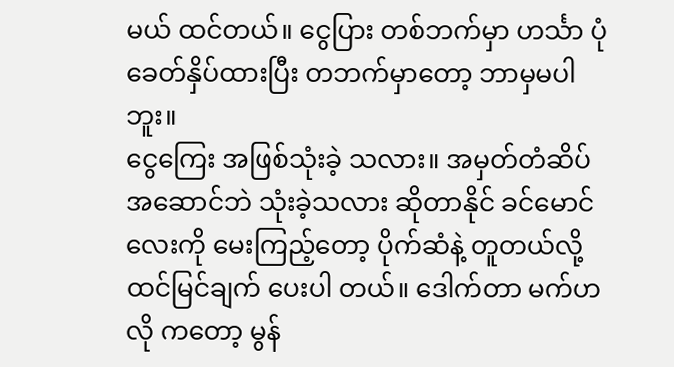မယ် ထင်တယ်။ ငွေပြား တစ်ဘက်မှာ ဟင်္သာ ပုံခေတ်နှိပ်ထားပြီး တဘက်မှာတော့ ဘာမှမပါဘူး။
ငွေကြေး အဖြစ်သုံးခဲ့ သလား။ အမှတ်တံဆိပ် အဆောင်ဘဲ သုံးခဲ့သလား ဆိုတာနိုင် ခင်မောင်လေးကို မေးကြည့်တော့ ပိုက်ဆံနဲ့ တူတယ်လို့ထင်မြင်ချက် ပေးပါ တယ်။ ဒေါက်တာ မက်ဟလို ကတော့ မွန်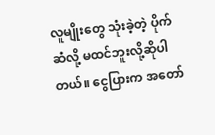လူမျိုးတွေ သုံးခဲ့တဲ့ ပိုက်ဆံလို့ မထင်ဘူးလို့ဆိုပါတယ်။ ငွေပြားက အတော်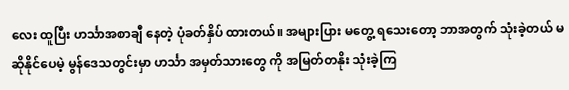လေး ထူပြီး ဟင်္သာအစာချီ နေတဲ့ ပုံခတ်နှိပ် ထားတယ်။ အများပြား မတွေ့ ရသေးတော့ ဘာအတွက် သုံးခဲ့တယ် မဆိုနိုင်ပေမဲ့ မွန်ဒေသတွင်းမှာ ဟင်္သာ အမှတ်သားတွေ ကို အမြတ်တနိုး သုံးခဲ့ကြ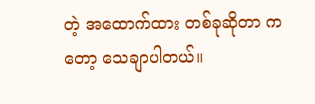တဲ့ အထောက်ထား တစ်ခုဆိုတာ ကတော့ သေချာပါတယ်။